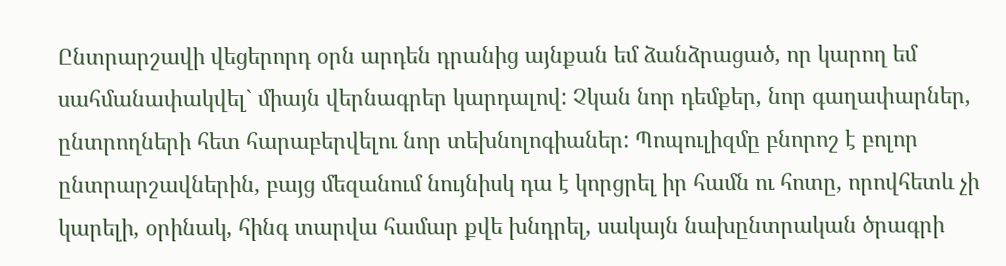Ընտրարշավի վեցերորդ օրն արդեն դրանից այնքան եմ ձանձրացած, որ կարող եմ սահմանափակվել` միայն վերնագրեր կարդալով: Չկան նոր դեմքեր, նոր գաղափարներ, ընտրողների հետ հարաբերվելու նոր տեխնոլոգիաներ: Պոպուլիզմը բնորոշ է բոլոր ընտրարշավներին, բայց մեզանում նույնիսկ դա է կորցրել իր համն ու հոտը, որովհետև չի կարելի, օրինակ, հինգ տարվա համար քվե խնդրել, սակայն նախընտրական ծրագրի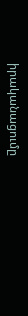իրականացումը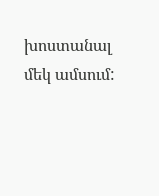խոստանալ մեկ ամսում: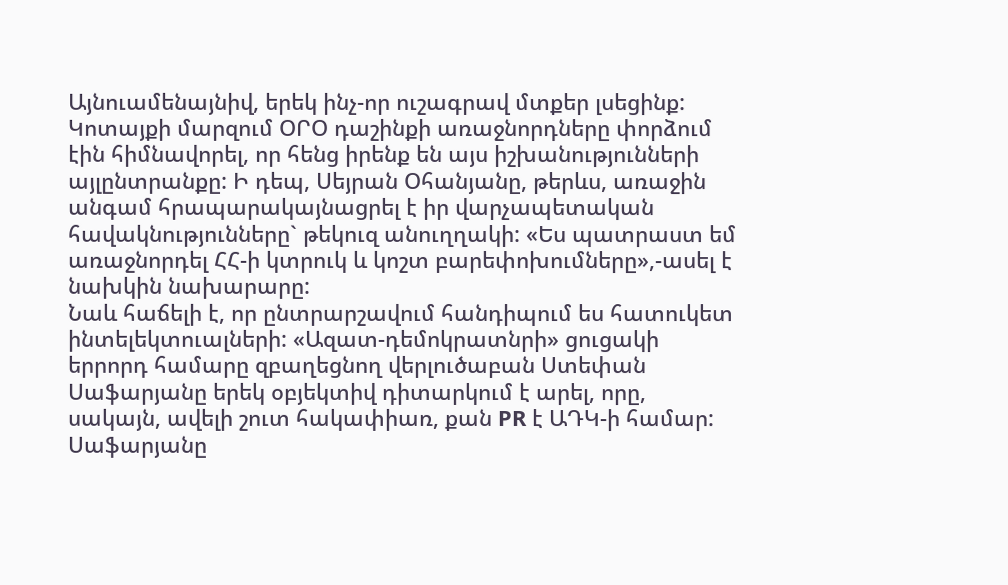Այնուամենայնիվ, երեկ ինչ-որ ուշագրավ մտքեր լսեցինք:
Կոտայքի մարզում ՕՐՕ դաշինքի առաջնորդները փորձում էին հիմնավորել, որ հենց իրենք են այս իշխանությունների այլընտրանքը: Ի դեպ, Սեյրան Օհանյանը, թերևս, առաջին անգամ հրապարակայնացրել է իր վարչապետական հավակնությունները` թեկուզ անուղղակի: «Ես պատրաստ եմ առաջնորդել ՀՀ-ի կտրուկ և կոշտ բարեփոխումները»,-ասել է նախկին նախարարը:
Նաև հաճելի է, որ ընտրարշավում հանդիպում ես հատուկետ ինտելեկտուալների: «Ազատ-դեմոկրատնրի» ցուցակի երրորդ համարը զբաղեցնող վերլուծաբան Ստեփան Սաֆարյանը երեկ օբյեկտիվ դիտարկում է արել, որը, սակայն, ավելի շուտ հակափիառ, քան PR է ԱԴԿ-ի համար: Սաֆարյանը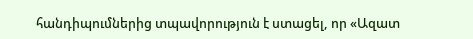հանդիպումներից տպավորություն է ստացել, որ «Ազատ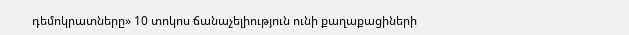դեմոկրատները» 10 տոկոս ճանաչելիություն ունի քաղաքացիների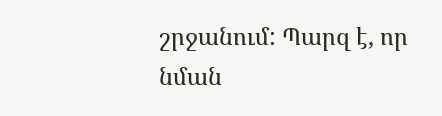շրջանում: Պարզ է, որ նման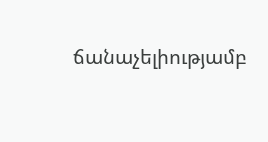ճանաչելիությամբ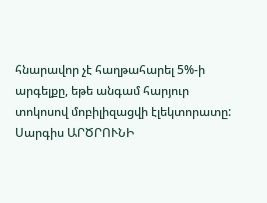հնարավոր չէ հաղթահարել 5%-ի արգելքը, եթե անգամ հարյուր տոկոսով մոբիլիզացվի էլեկտորատը:
Սարգիս ԱՐԾՐՈՒՆԻ